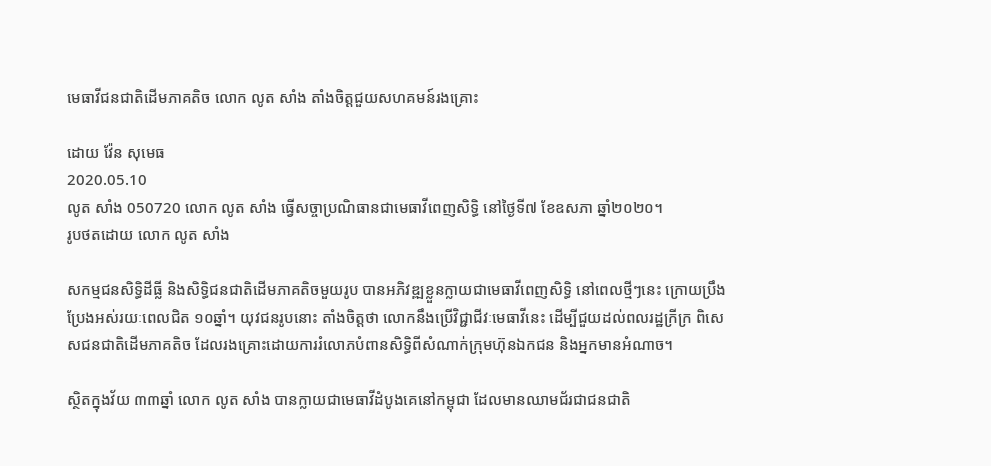មេធាវីជនជាតិដើមភាគតិច លោក លូត សាំង តាំងចិត្តជួយសហគមន៍រងគ្រោះ

ដោយ វ៉ែន សុមេធ
2020.05.10
លូត សាំង 050720 លោក លូត សាំង ធ្វើសច្ចាប្រណិធានជាមេធាវីពេញសិទ្ធិ នៅថ្ងៃទី៧ ខែឧសភា ឆ្នាំ២០២០។
រូបថតដោយ លោក លូត សាំង

សកម្មជនសិទ្ធិដីធ្លី និងសិទ្ធិជនជាតិដើមភាគតិចមួយរូប បានអភិវឌ្ឍខ្លួនក្លាយជាមេធាវីពេញសិទ្ធិ នៅពេលថ្មីៗនេះ ក្រោយប្រឹងប្រែងអស់រយៈពេលជិត ១០ឆ្នាំ។ យុវជនរូបនោះ តាំងចិត្តថា លោកនឹងប្រើវិជ្ជាជីវៈមេធាវីនេះ ដើម្បីជួយដល់ពលរដ្ឋក្រីក្រ ពិសេសជនជាតិដើមភាគតិច ដែលរងគ្រោះដោយការរំលោភបំពានសិទ្ធិពីសំណាក់ក្រុមហ៊ុនឯកជន និងអ្នកមានអំណាច។

ស្ថិតក្នុងវ័យ ៣៣ឆ្នាំ លោក លូត សាំង បានក្លាយជាមេធាវីដំបូងគេនៅកម្ពុជា ដែលមានឈាមជ័រជាជនជាតិ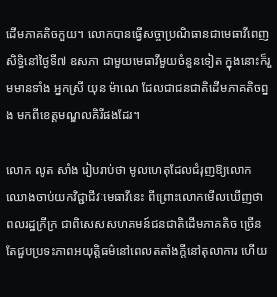ដើមភាគតិចកួយ។ លោកបានធ្វើសច្ចាប្រណិធានជាមេធាវីពេញសិទ្ធិនៅថ្ងៃទី៧ ឧសភា ជាមួយមេធាវីមួយចំនួនទៀត ក្នុងនោះក៏រួមមានទាំង អ្នកស្រី យុន ម៉ាណេ ដែលជាជនជាតិដើមភាគតិចព្នង មកពីខេត្តមណ្ឌលគិរីផងដែរ។

លោក លូត សាំង រៀបរាប់ថា មូលហេតុដែលជំរុញឱ្យលោកឈោងចាប់យកវិជ្ជាជីវៈមេធាវីនេះ ពីព្រោះលោកមើលឃើញថា ពលរដ្ឋក្រីក្រ ជាពិសេសសហគមន៍ជនជាតិដើមភាគតិច ច្រើនតែជួបប្រទះភាពអយុត្តិធម៌នៅពេលតតាំងក្តីនៅតុលាការ ហើយ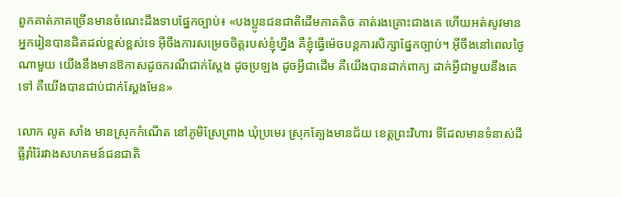ពួកគាត់ភាគច្រើនមានចំណេះដឹងទាបផ្នែកច្បាប់៖ «បងប្អូនជនជាតិដើមភាគតិច គាត់រងគ្រោះជាងគេ ហើយអត់សូវមានអ្នករៀនបានដិតដល់ខ្ពស់ខ្ពស់ទេ អ៊ីចឹងការសម្រេចចិត្តរបស់ខ្ញុំហ្នឹង គឺខ្ញុំធ្វើម៉េចបន្តការសិក្សាផ្នែកច្បាប់។ អ៊ីចឹងនៅពេលថ្ងៃណាមួយ យើងនឹងមានឱកាសដូចករណីជាក់ស្ដែង ដូចប្រឡង ដូចអ្វីជាដើម គឺយើងបានដាក់ពាក្យ ដាក់អ្វីជាមួយនឹងគេទៅ គឺយើងបានជាប់ជាក់ស្ដែងមែន»

លោក លូត សាំង មានស្រុកកំណើត នៅភូមិស្រែព្រាង ឃុំប្រមេរ ស្រុកត្បែងមានជ័យ ខេត្តព្រះវិហារ ទីដែលមានទំនាស់ដីធ្លីរ៉ាំរ៉ៃរវាងសហគមន៍ជនជាតិ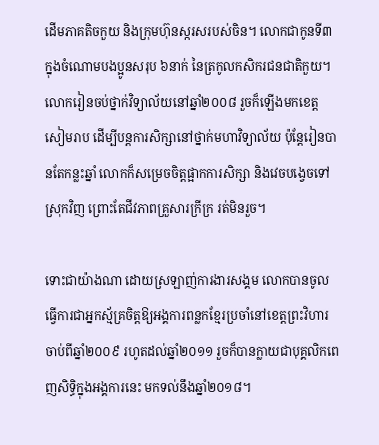ដើមភាគតិចកួយ និងក្រុមហ៊ុនស្ករសរបស់ចិន។ លោកជាកូនទី៣ ក្នុងចំណោមបងប្អូនសរុប ៦នាក់ នៃត្រកូលកសិករជនជាតិកួយ។ លោករៀនចប់ថ្នាក់វិទ្យាល័យនៅឆ្នាំ២០០៨ រួចក៏ឡើងមកខេត្តសៀមរាប ដើម្បីបន្តការសិក្សានៅថ្នាក់មហាវិទ្យាល័យ ប៉ុន្តែរៀនបានតែកន្លះឆ្នាំ លោកក៏សម្រេចចិត្តផ្អាកការសិក្សា និងវេចបង្វេចទៅស្រុកវិញ ព្រោះតែជីវភាពគ្រួសារក្រីក្រ រត់មិនរួច។

ទោះជាយ៉ាងណា ដោយស្រឡាញ់ការងារសង្គម លោកបានចូលធ្វើការជាអ្នកស្ម័គ្រចិត្តឱ្យអង្គការពន្លកខ្មែរប្រចាំនៅខេត្តព្រះវិហារ ចាប់ពីឆ្នាំ២០០៩ រហូតដល់ឆ្នាំ២០១១ រួចក៏បានក្លាយជាបុគ្គលិកពេញសិទ្ធិក្នុងអង្គការនេះ មកទល់នឹងឆ្នាំ២០១៨។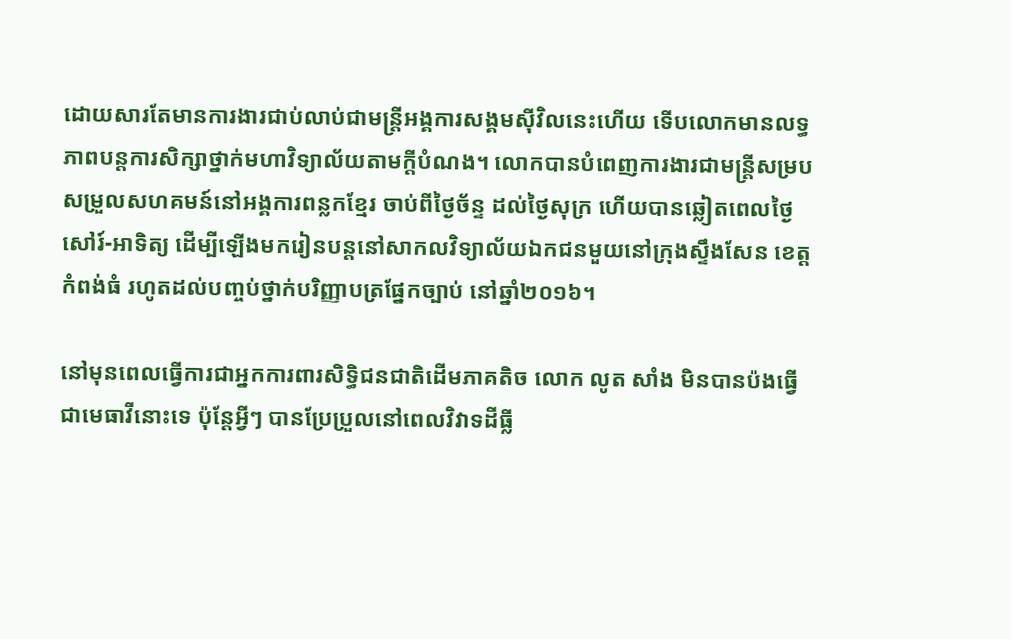ដោយសារតែមានការងារជាប់លាប់ជាមន្ត្រីអង្គការសង្គមស៊ីវិលនេះហើយ ទើបលោកមានលទ្ធភាពបន្តការសិក្សាថ្នាក់មហាវិទ្យាល័យតាមក្ដីបំណង។ លោកបានបំពេញការងារជាមន្ត្រីសម្របសម្រួលសហគមន៍នៅអង្គការពន្លកខ្មែរ ចាប់ពីថ្ងៃច័ន្ទ ដល់ថ្ងៃសុក្រ ហើយបានឆ្លៀតពេលថ្ងៃសៅរ៍-អាទិត្យ ដើម្បីឡើងមករៀនបន្តនៅសាកលវិទ្យាល័យឯកជនមួយនៅក្រុងស្ទឹងសែន ខេត្តកំពង់ធំ រហូតដល់បញ្ចប់ថ្នាក់បរិញ្ញាបត្រផ្នែកច្បាប់ នៅឆ្នាំ២០១៦។

នៅមុនពេលធ្វើការជាអ្នកការពារសិទ្ធិជនជាតិដើមភាគតិច លោក លូត សាំង មិនបានប៉ងធ្វើជាមេធាវីនោះទេ ប៉ុន្តែអ្វីៗ បានប្រែប្រួលនៅពេលវិវាទដីធ្លី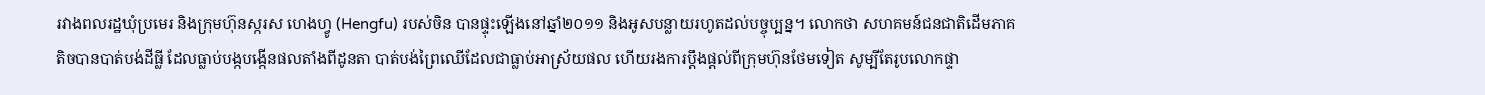រវាងពលរដ្ឋឃុំប្រមេរ និងក្រុមហ៊ុនស្ករស ហេងហ្វូ (Hengfu) របស់ចិន បានផ្ទុះឡើងនៅឆ្នាំ២០១១ និងអូសបន្លាយរហូតដល់បច្ចុប្បន្ន។ លោកថា សហគមន៍ជនជាតិដើមភាគតិចបានបាត់បង់ដីធ្លី ដែលធ្លាប់បង្កបង្កើនផលតាំងពីដូនតា បាត់បង់ព្រៃឈើដែលជាធ្លាប់អាស្រ័យផល ហើយរងការប្ដឹងផ្ដល់ពីក្រុមហ៊ុនថែមទៀត សូម្បីតែរូបលោកផ្ទា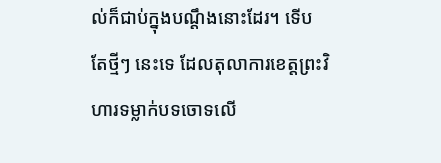ល់ក៏ជាប់ក្នុងបណ្ដឹងនោះដែរ។ ទើបតែថ្មីៗ នេះទេ ដែលតុលាការខេត្តព្រះវិហារទម្លាក់បទចោទលើ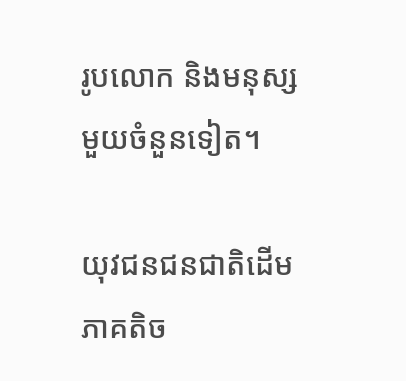រូបលោក និងមនុស្សមួយចំនួនទៀត។

យុវជនជនជាតិដើមភាគតិច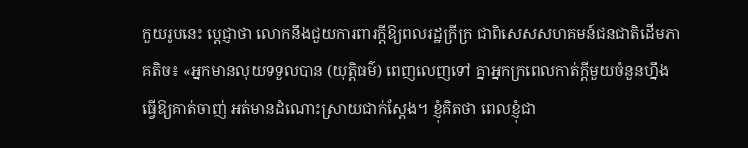កួយរូបនេះ ប្ដេជ្ញាថា លោកនឹងជួយការពារក្ដីឱ្យពលរដ្ឋក្រីក្រ ជាពិសេសសហគមន៍ជនជាតិដើមភាគតិច៖ «អ្នកមានលុយទទួលបាន (យុត្តិធម៌) ពេញលេញទៅ គ្នាអ្នកក្រពេលកាត់ក្តីមួយចំនួនហ្នឹង ធ្វើឱ្យគាត់ចាញ់ អត់មានដំណោះស្រាយជាក់ស្ដែង។ ខ្ញុំគិតថា ពេលខ្ញុំជា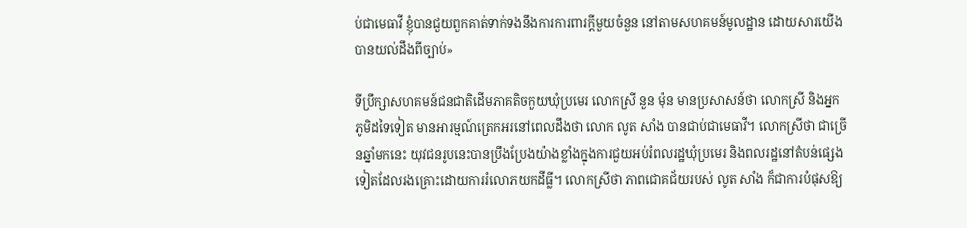ប់ជាមេធាវី ខ្ញុំបានជួយពួកគាត់ទាក់ទងនឹងការការពារក្ដីមួយចំនួន នៅតាមសហគមន៍មូលដ្ឋាន ដោយសារយើងបានយល់ដឹងពីច្បាប់»

ទីប្រឹក្សាសហគមន៍ជនជាតិដើមភាគតិចកួយឃុំប្រមេរ លោកស្រី នួន ម៉ុន មានប្រសាសន៍ថា លោកស្រី និងអ្នកភូមិដទៃទៀត មានអារម្មណ៍ត្រេកអរនៅពេលដឹងថា លោក លូត សាំង បានជាប់ជាមេធាវី។ លោកស្រីថា ជាច្រើនឆ្នាំមកនេះ យុវជនរូបនេះបានប្រឹងប្រែងយ៉ាងខ្លាំងក្នុងការជួយអប់រំពលរដ្ឋឃុំប្រមេរ និងពលរដ្ឋនៅតំបន់ផ្សេងទៀតដែលរងគ្រោះដោយការរំលោភយកដីធ្លី។ លោកស្រីថា ភាពជោគជ័យរបស់ លូត សាំង ក៏ជាការបំផុសឱ្យ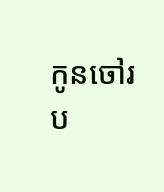កូនចៅរប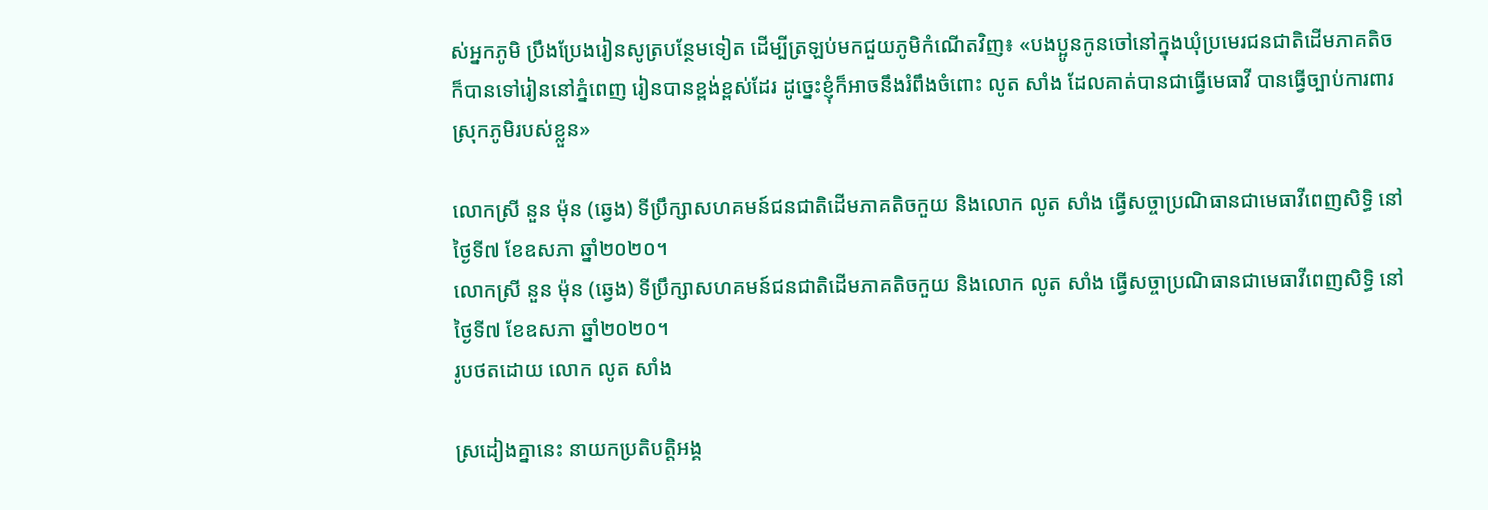ស់អ្នកភូមិ ប្រឹងប្រែងរៀនសូត្របន្ថែមទៀត ដើម្បីត្រឡប់មកជួយភូមិកំណើតវិញ៖ «បងប្អូនកូនចៅនៅក្នុងឃុំប្រមេរជនជាតិដើមភាគតិច ក៏បានទៅរៀននៅភ្នំពេញ រៀនបានខ្ពង់ខ្ពស់ដែរ ដូច្នេះខ្ញុំក៏អាចនឹងរំពឹងចំពោះ លូត សាំង ដែលគាត់បានជាធ្វើមេធាវី បានធ្វើច្បាប់ការពារស្រុកភូមិរបស់ខ្លួន»

លោកស្រី នួន ម៉ុន (ឆ្វេង) ទីប្រឹក្សាសហគមន៍ជនជាតិដើមភាគតិចកួយ និងលោក លូត សាំង ធ្វើសច្ចាប្រណិធានជាមេធាវីពេញសិទ្ធិ នៅថ្ងៃទី៧ ខែឧសភា ឆ្នាំ២០២០។
លោកស្រី នួន ម៉ុន (ឆ្វេង) ទីប្រឹក្សាសហគមន៍ជនជាតិដើមភាគតិចកួយ និងលោក លូត សាំង ធ្វើសច្ចាប្រណិធានជាមេធាវីពេញសិទ្ធិ នៅថ្ងៃទី៧ ខែឧសភា ឆ្នាំ២០២០។
រូបថតដោយ លោក លូត សាំង

ស្រដៀងគ្នានេះ នាយកប្រតិបត្តិអង្គ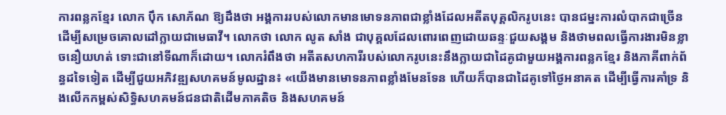ការពន្លកខ្មែរ លោក ប៉ឹក សោភ័ណ ឱ្យដឹងថា អង្គការរបស់លោកមានមោទនភាពជាខ្លាំងដែលអតីតបុគ្គលិករូបនេះ បានជម្នះការលំបាកជាច្រើនដើម្បីសម្រេចគោលដៅក្លាយជាមេធាវី។ លោកថា លោក លូត សាំង ជាបុគ្គលដែលពោរពេញដោយឆន្ទៈជួយសង្គម និងថាមពលធ្វើការងារមិនខ្លាចនឿយហត់ ទោះជានៅទីណាក៏ដោយ។ លោករំពឹងថា អតីតសហការីរបស់លោករូបនេះនឹងក្លាយជាដៃគូជាមួយអង្គការពន្លកខ្មែរ និងភាគីពាក់ព័ន្ធដទៃទៀត ដើម្បីជួយអភិវឌ្ឍសហគមន៍មូលដ្ឋាន៖ «យើងមានមោទនភាពខ្លាំងមែនទែន ហើយក៏បានជាដៃគូទៅថ្ងៃអនាគត ដើម្បីធ្វើការគាំទ្រ និងលើកកម្ពស់សិទ្ធិសហគមន៍ជនជាតិដើមភាគតិច និងសហគមន៍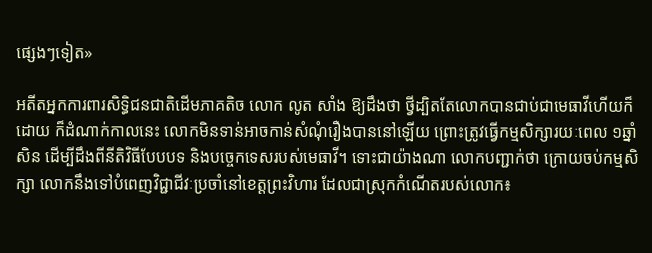ផ្សេងៗទៀត»

អតីតអ្នកការពារសិទ្ធិជនជាតិដើមភាគតិច លោក លូត សាំង ឱ្យដឹងថា ថ្វីដ្បិតតែលោកបានជាប់ជាមេធាវីហើយក៏ដោយ ក៏ដំណាក់កាលនេះ លោកមិនទាន់អាចកាន់សំណុំរឿងបាននៅឡើយ ព្រោះត្រូវធ្វើកម្មសិក្សារយៈពេល ១ឆ្នាំសិន ដើម្បីដឹងពីនីតិវិធីបែបបទ និងបច្ចេកទេសរបស់មេធាវី។ ទោះជាយ៉ាងណា លោកបញ្ជាក់ថា ក្រោយចប់កម្មសិក្សា លោកនឹងទៅបំពេញវិជ្ជាជីវៈប្រចាំនៅខេត្តព្រះវិហារ ដែលជាស្រុកកំណើតរបស់លោក៖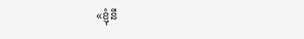«ខ្ញុំនឹ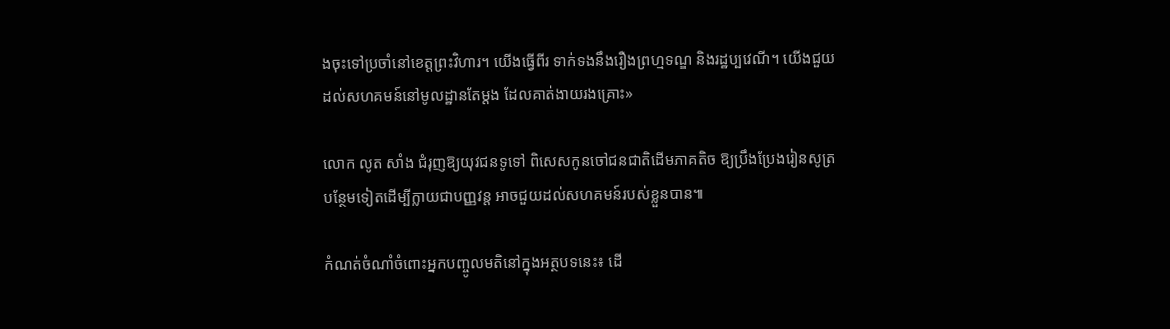ងចុះទៅប្រចាំនៅខេត្តព្រះវិហារ។ យើងធ្វើពីរ ទាក់ទងនឹងរឿងព្រហ្មទណ្ឌ និងរដ្ឋប្បវេណី។ យើងជួយដល់សហគមន៍នៅមូលដ្ឋានតែម្តង ដែលគាត់ងាយរងគ្រោះ»

លោក លូត សាំង ជំរុញឱ្យយុវជនទូទៅ ពិសេសកូនចៅជនជាតិដើមភាគតិច ឱ្យប្រឹងប្រែងរៀនសូត្របន្ថែមទៀតដើម្បីក្លាយជាបញ្ញវន្ត អាចជួយដល់សហគមន៍របស់ខ្លួនបាន៕

កំណត់ចំណាំចំពោះអ្នកបញ្ចូលមតិនៅក្នុងអត្ថបទនេះ៖ ដើ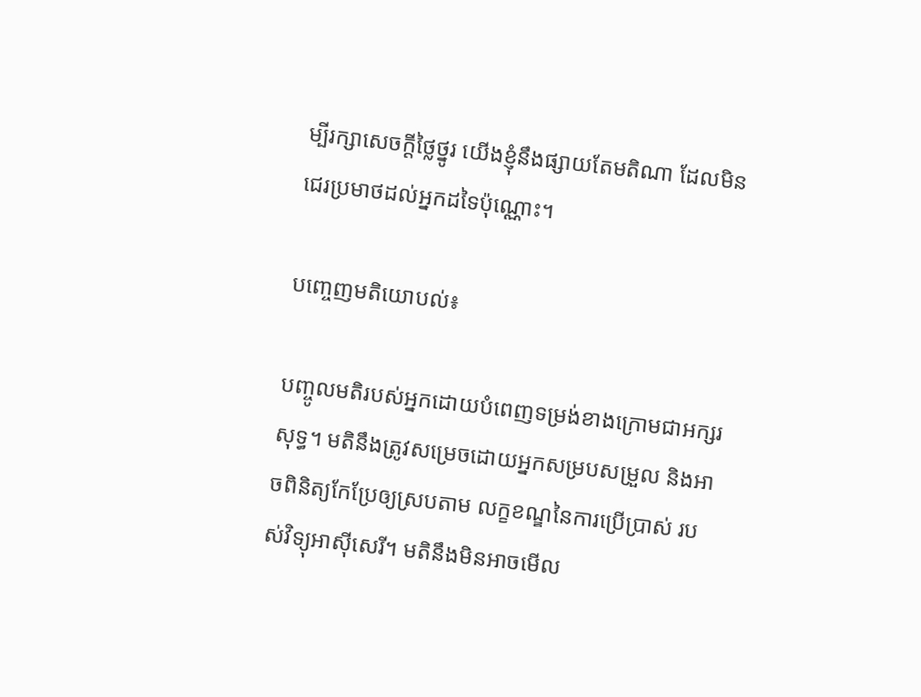ម្បីរក្សាសេចក្ដីថ្លៃថ្នូរ យើងខ្ញុំនឹងផ្សាយតែមតិណា ដែលមិនជេរប្រមាថដល់អ្នកដទៃប៉ុណ្ណោះ។

បញ្ចេញមតិយោបល់៖

បញ្ចូលមតិរបស់អ្នកដោយបំពេញទម្រង់ខាងក្រោមជាអក្សរសុទ្ធ។ មតិនឹងត្រូវសម្រេចដោយអ្នកសម្របសម្រួល និងអាចពិនិត្យកែប្រែឲ្យស្របតាម លក្ខខណ្ឌនៃការប្រើប្រាស់ របស់វិទ្យុអាស៊ីសេរី។ មតិនឹងមិនអាចមើល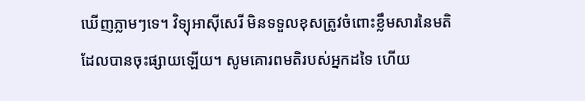ឃើញភ្លាមៗទេ។ វិទ្យុអាស៊ីសេរី មិនទទួលខុសត្រូវចំពោះខ្លឹមសារនៃមតិដែលបានចុះផ្សាយឡើយ។ សូមគោរពមតិរបស់អ្នកដទៃ ហើយ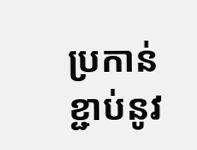ប្រកាន់ខ្ជាប់នូវ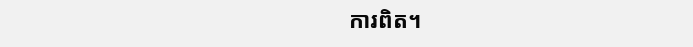ការពិត។